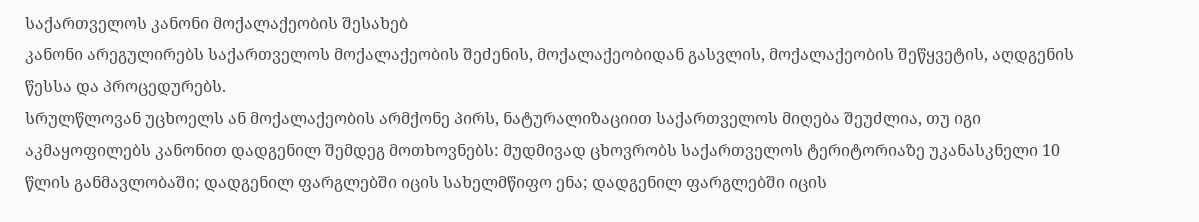საქართველოს კანონი მოქალაქეობის შესახებ
კანონი არეგულირებს საქართველოს მოქალაქეობის შეძენის, მოქალაქეობიდან გასვლის, მოქალაქეობის შეწყვეტის, აღდგენის წესსა და პროცედურებს.
სრულწლოვან უცხოელს ან მოქალაქეობის არმქონე პირს, ნატურალიზაციით საქართველოს მიღება შეუძლია, თუ იგი აკმაყოფილებს კანონით დადგენილ შემდეგ მოთხოვნებს: მუდმივად ცხოვრობს საქართველოს ტერიტორიაზე უკანასკნელი 10 წლის განმავლობაში; დადგენილ ფარგლებში იცის სახელმწიფო ენა; დადგენილ ფარგლებში იცის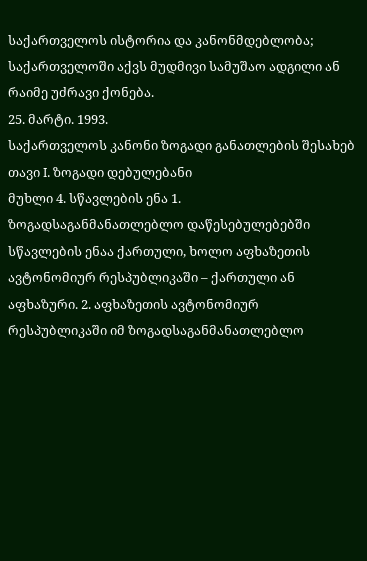საქართველოს ისტორია და კანონმდებლობა; საქართველოში აქვს მუდმივი სამუშაო ადგილი ან რაიმე უძრავი ქონება.
25. მარტი. 1993.
საქართველოს კანონი ზოგადი განათლების შესახებ თავი I. ზოგადი დებულებანი
მუხლი 4. სწავლების ენა 1. ზოგადსაგანმანათლებლო დაწესებულებებში სწავლების ენაა ქართული, ხოლო აფხაზეთის ავტონომიურ რესპუბლიკაში – ქართული ან აფხაზური. 2. აფხაზეთის ავტონომიურ რესპუბლიკაში იმ ზოგადსაგანმანათლებლო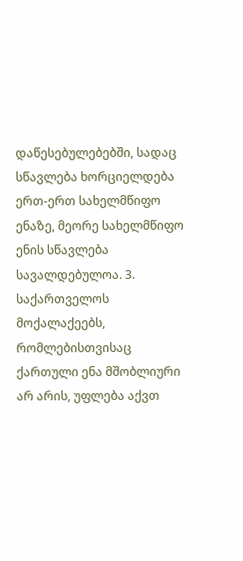დაწესებულებებში, სადაც სწავლება ხორციელდება ერთ-ერთ სახელმწიფო ენაზე, მეორე სახელმწიფო ენის სწავლება სავალდებულოა. 3. საქართველოს მოქალაქეებს, რომლებისთვისაც ქართული ენა მშობლიური არ არის, უფლება აქვთ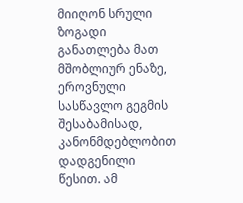მიიღონ სრული ზოგადი განათლება მათ მშობლიურ ენაზე, ეროვნული სასწავლო გეგმის შესაბამისად, კანონმდებლობით დადგენილი წესით. ამ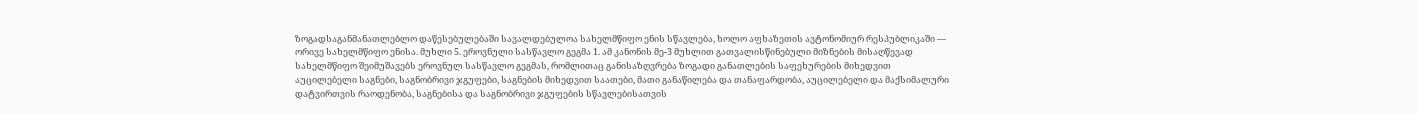ზოგადსაგანმანათლებლო დაწესებულებაში სავალდებულოა სახელმწიფო ენის სწავლება, ხოლო აფხაზეთის ავტონომიურ რესპუბლიკაში — ორივე სახელმწიფო ენისა. მუხლი 5. ეროვნული სასწავლო გეგმა 1. ამ კანონის მე-3 მუხლით გათვალისწინებული მიზნების მისაღწევად სახელმწიფო შეიმუშავებს ეროვნულ სასწავლო გეგმას, რომლითაც განისაზღვრება ზოგადი განათლების საფეხურების მიხედვით აუცილებელი საგნები, საგნობრივი ჯგუფები, საგნების მიხედვით საათები, მათი განაწილება და თანაფარდობა, აუცილებელი და მაქსიმალური დატვირთვის რაოდენობა, საგნებისა და საგნობრივი ჯგუფების სწავლებისათვის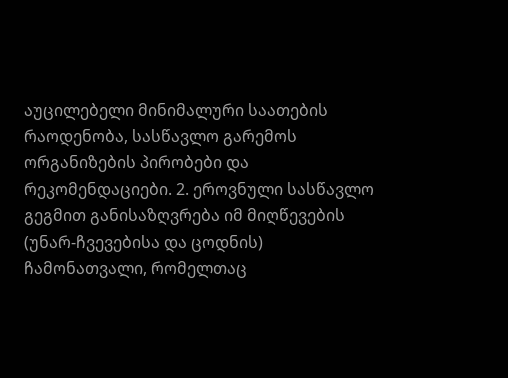აუცილებელი მინიმალური საათების რაოდენობა, სასწავლო გარემოს ორგანიზების პირობები და რეკომენდაციები. 2. ეროვნული სასწავლო გეგმით განისაზღვრება იმ მიღწევების (უნარ-ჩვევებისა და ცოდნის) ჩამონათვალი, რომელთაც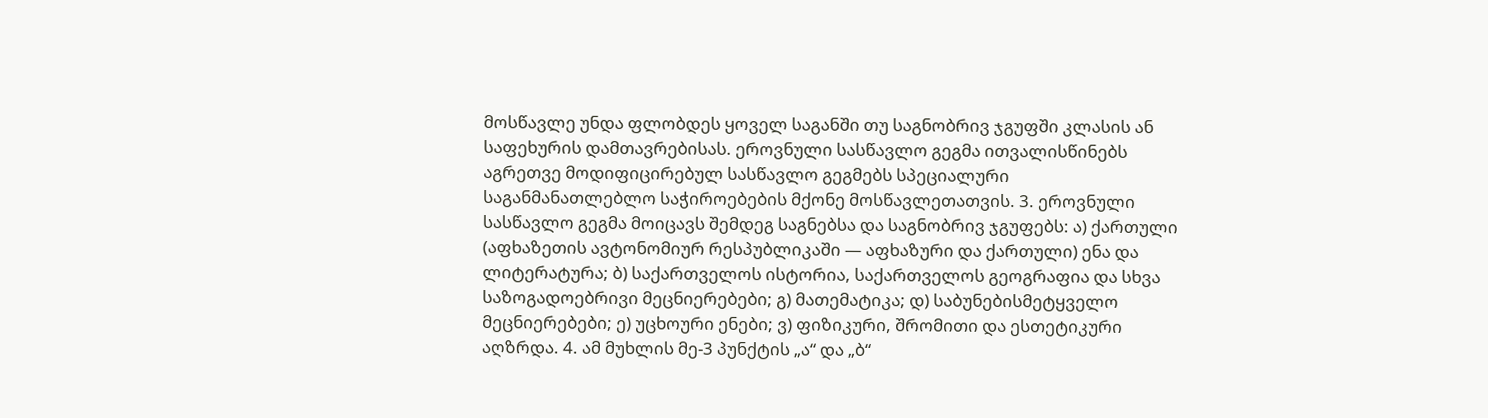მოსწავლე უნდა ფლობდეს ყოველ საგანში თუ საგნობრივ ჯგუფში კლასის ან საფეხურის დამთავრებისას. ეროვნული სასწავლო გეგმა ითვალისწინებს აგრეთვე მოდიფიცირებულ სასწავლო გეგმებს სპეციალური საგანმანათლებლო საჭიროებების მქონე მოსწავლეთათვის. 3. ეროვნული სასწავლო გეგმა მოიცავს შემდეგ საგნებსა და საგნობრივ ჯგუფებს: ა) ქართული (აფხაზეთის ავტონომიურ რესპუბლიკაში — აფხაზური და ქართული) ენა და ლიტერატურა; ბ) საქართველოს ისტორია, საქართველოს გეოგრაფია და სხვა საზოგადოებრივი მეცნიერებები; გ) მათემატიკა; დ) საბუნებისმეტყველო მეცნიერებები; ე) უცხოური ენები; ვ) ფიზიკური, შრომითი და ესთეტიკური აღზრდა. 4. ამ მუხლის მე-3 პუნქტის „ა“ და „ბ“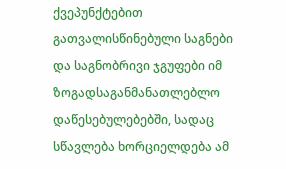ქვეპუნქტებით გათვალისწინებული საგნები და საგნობრივი ჯგუფები იმ ზოგადსაგანმანათლებლო დაწესებულებებში, სადაც სწავლება ხორციელდება ამ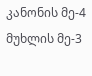კანონის მე-4 მუხლის მე-3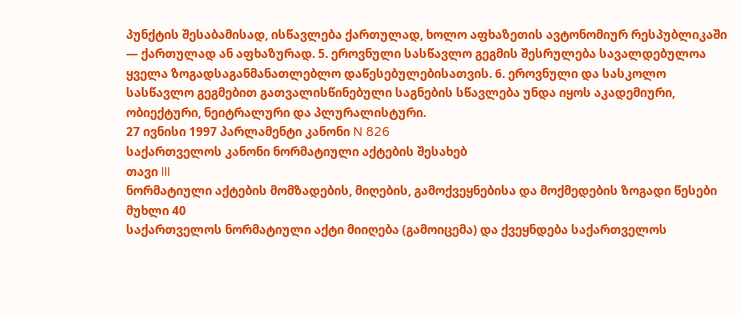პუნქტის შესაბამისად, ისწავლება ქართულად, ხოლო აფხაზეთის ავტონომიურ რესპუბლიკაში — ქართულად ან აფხაზურად. 5. ეროვნული სასწავლო გეგმის შესრულება სავალდებულოა ყველა ზოგადსაგანმანათლებლო დაწესებულებისათვის. 6. ეროვნული და სასკოლო სასწავლო გეგმებით გათვალისწინებული საგნების სწავლება უნდა იყოს აკადემიური, ობიექტური, ნეიტრალური და პლურალისტური.
27 ივნისი 1997 პარლამენტი კანონი N 826
საქართველოს კანონი ნორმატიული აქტების შესახებ
თავი III
ნორმატიული აქტების მომზადების, მიღების, გამოქვეყნებისა და მოქმედების ზოგადი წესები
მუხლი 40
საქართველოს ნორმატიული აქტი მიიღება (გამოიცემა) და ქვეყნდება საქართველოს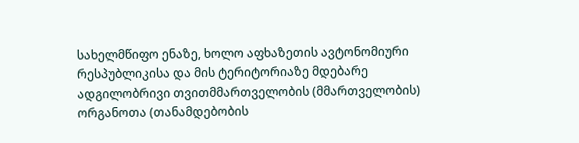სახელმწიფო ენაზე, ხოლო აფხაზეთის ავტონომიური რესპუბლიკისა და მის ტერიტორიაზე მდებარე ადგილობრივი თვითმმართველობის (მმართველობის) ორგანოთა (თანამდებობის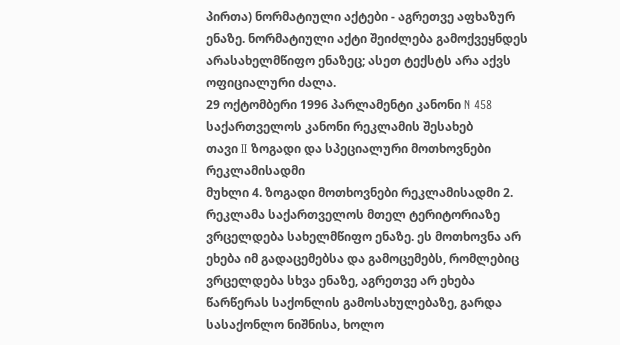პირთა) ნორმატიული აქტები - აგრეთვე აფხაზურ ენაზე. ნორმატიული აქტი შეიძლება გამოქვეყნდეს არასახელმწიფო ენაზეც; ასეთ ტექსტს არა აქვს ოფიციალური ძალა.
29 ოქტომბერი 1996 პარლამენტი კანონი N 458
საქართველოს კანონი რეკლამის შესახებ
თავი II ზოგადი და სპეციალური მოთხოვნები რეკლამისადმი
მუხლი 4. ზოგადი მოთხოვნები რეკლამისადმი 2. რეკლამა საქართველოს მთელ ტერიტორიაზე ვრცელდება სახელმწიფო ენაზე. ეს მოთხოვნა არ ეხება იმ გადაცემებსა და გამოცემებს, რომლებიც ვრცელდება სხვა ენაზე, აგრეთვე არ ეხება წარწერას საქონლის გამოსახულებაზე, გარდა სასაქონლო ნიშნისა, ხოლო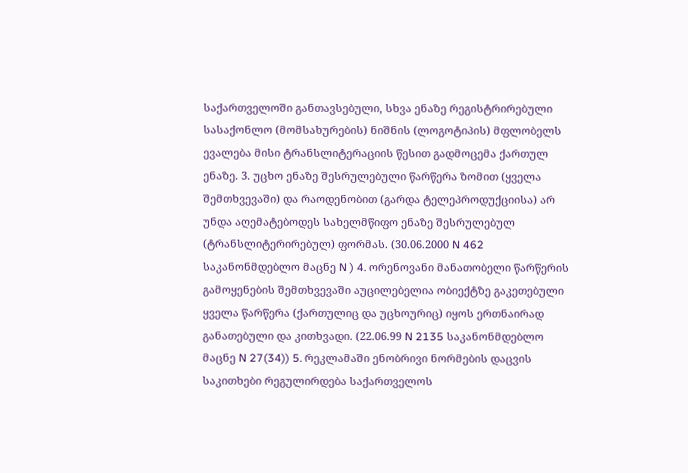საქართველოში განთავსებული, სხვა ენაზე რეგისტრირებული სასაქონლო (მომსახურების) ნიშნის (ლოგოტიპის) მფლობელს ევალება მისი ტრანსლიტერაციის წესით გადმოცემა ქართულ ენაზე. 3. უცხო ენაზე შესრულებული წარწერა ზომით (ყველა შემთხვევაში) და რაოდენობით (გარდა ტელეპროდუქციისა) არ უნდა აღემატებოდეს სახელმწიფო ენაზე შესრულებულ (ტრანსლიტერირებულ) ფორმას. (30.06.2000 N 462 საკანონმდებლო მაცნე N ) 4. ორენოვანი მანათობელი წარწერის გამოყენების შემთხვევაში აუცილებელია ობიექტზე გაკეთებული ყველა წარწერა (ქართულიც და უცხოურიც) იყოს ერთნაირად განათებული და კითხვადი. (22.06.99 N 2135 საკანონმდებლო მაცნე N 27(34)) 5. რეკლამაში ენობრივი ნორმების დაცვის საკითხები რეგულირდება საქართველოს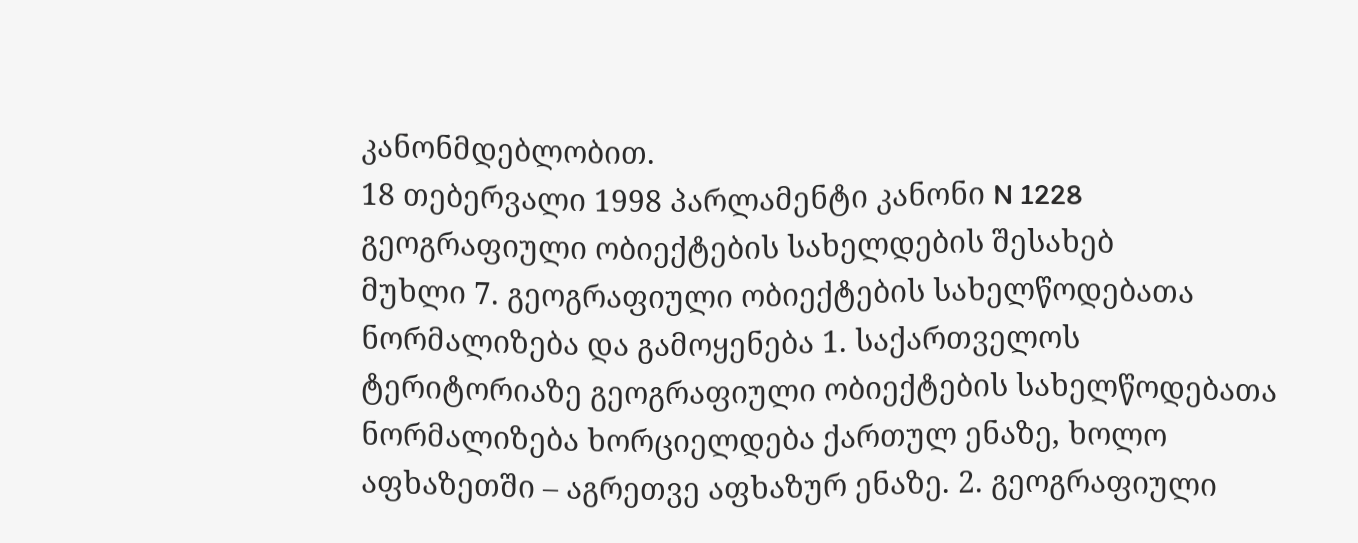კანონმდებლობით.
18 თებერვალი 1998 პარლამენტი კანონი N 1228
გეოგრაფიული ობიექტების სახელდების შესახებ
მუხლი 7. გეოგრაფიული ობიექტების სახელწოდებათა ნორმალიზება და გამოყენება 1. საქართველოს ტერიტორიაზე გეოგრაფიული ობიექტების სახელწოდებათა ნორმალიზება ხორციელდება ქართულ ენაზე, ხოლო აფხაზეთში – აგრეთვე აფხაზურ ენაზე. 2. გეოგრაფიული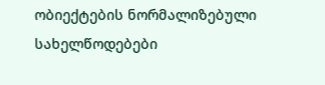ობიექტების ნორმალიზებული სახელწოდებები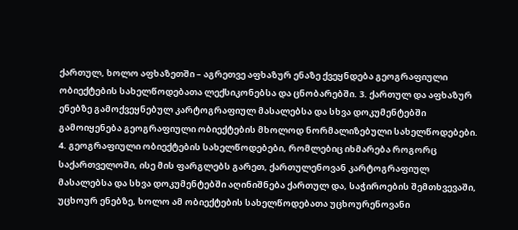ქართულ, ხოლო აფხაზეთში – აგრეთვე აფხაზურ ენაზე ქვეყნდება გეოგრაფიული ობიექტების სახელწოდებათა ლექსიკონებსა და ცნობარებში. 3. ქართულ და აფხაზურ ენებზე გამოქვეყნებულ კარტოგრაფიულ მასალებსა და სხვა დოკუმენტებში გამოიყენება გეოგრაფიული ობიექტების მხოლოდ ნორმალიზებული სახელწოდებები. 4. გეოგრაფიული ობიექტების სახელწოდებები, რომლებიც იხმარება როგორც საქართველოში, ისე მის ფარგლებს გარეთ, ქართულენოვან კარტოგრაფიულ მასალებსა და სხვა დოკუმენტებში აღინიშნება ქართულ და, საჭიროების შემთხვევაში, უცხოურ ენებზე, ხოლო ამ ობიექტების სახელწოდებათა უცხოურენოვანი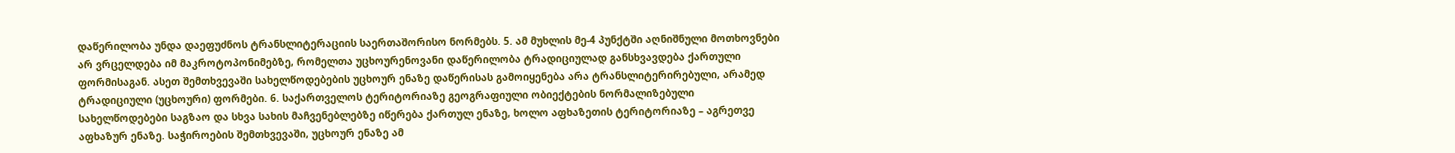დაწერილობა უნდა დაეფუძნოს ტრანსლიტერაციის საერთაშორისო ნორმებს. 5. ამ მუხლის მე-4 პუნქტში აღნიშნული მოთხოვნები არ ვრცელდება იმ მაკროტოპონიმებზე, რომელთა უცხოურენოვანი დაწერილობა ტრადიციულად განსხვავდება ქართული ფორმისაგან. ასეთ შემთხვევაში სახელწოდებების უცხოურ ენაზე დაწერისას გამოიყენება არა ტრანსლიტერირებული, არამედ ტრადიციული (უცხოური) ფორმები. 6. საქართველოს ტერიტორიაზე გეოგრაფიული ობიექტების ნორმალიზებული სახელწოდებები საგზაო და სხვა სახის მაჩვენებლებზე იწერება ქართულ ენაზე, ხოლო აფხაზეთის ტერიტორიაზე – აგრეთვე აფხაზურ ენაზე. საჭიროების შემთხვევაში, უცხოურ ენაზე ამ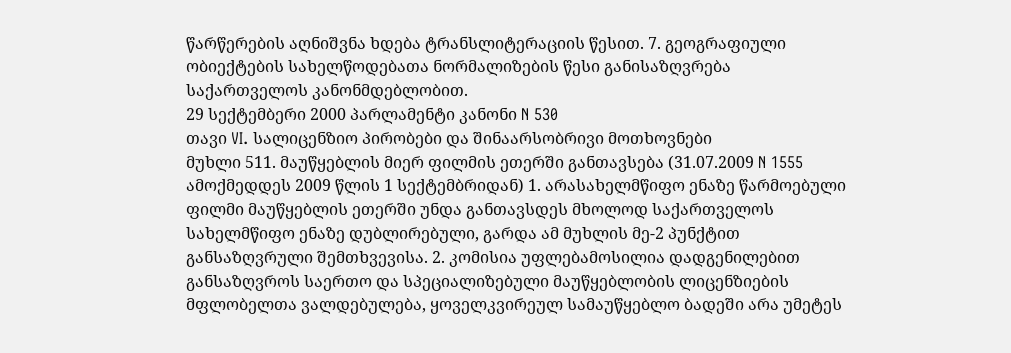წარწერების აღნიშვნა ხდება ტრანსლიტერაციის წესით. 7. გეოგრაფიული ობიექტების სახელწოდებათა ნორმალიზების წესი განისაზღვრება საქართველოს კანონმდებლობით.
29 სექტემბერი 2000 პარლამენტი კანონი N 530
თავი VI. სალიცენზიო პირობები და შინაარსობრივი მოთხოვნები
მუხლი 511. მაუწყებლის მიერ ფილმის ეთერში განთავსება (31.07.2009 N 1555 ამოქმედდეს 2009 წლის 1 სექტემბრიდან) 1. არასახელმწიფო ენაზე წარმოებული ფილმი მაუწყებლის ეთერში უნდა განთავსდეს მხოლოდ საქართველოს სახელმწიფო ენაზე დუბლირებული, გარდა ამ მუხლის მე-2 პუნქტით განსაზღვრული შემთხვევისა. 2. კომისია უფლებამოსილია დადგენილებით განსაზღვროს საერთო და სპეციალიზებული მაუწყებლობის ლიცენზიების მფლობელთა ვალდებულება, ყოველკვირეულ სამაუწყებლო ბადეში არა უმეტეს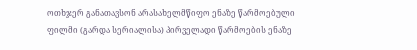ოთხჯერ განათავსონ არასახელმწიფო ენაზე წარმოებული ფილმი (გარდა სერიალისა) პირველადი წარმოების ენაზე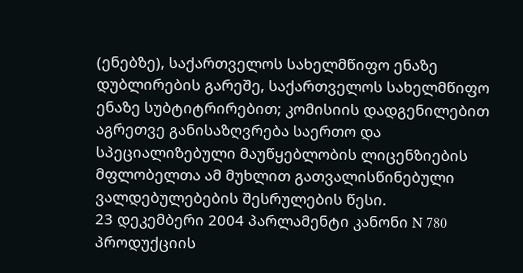(ენებზე), საქართველოს სახელმწიფო ენაზე დუბლირების გარეშე, საქართველოს სახელმწიფო ენაზე სუბტიტრირებით; კომისიის დადგენილებით აგრეთვე განისაზღვრება საერთო და სპეციალიზებული მაუწყებლობის ლიცენზიების მფლობელთა ამ მუხლით გათვალისწინებული ვალდებულებების შესრულების წესი.
23 დეკემბერი 2004 პარლამენტი კანონი N 780
პროდუქციის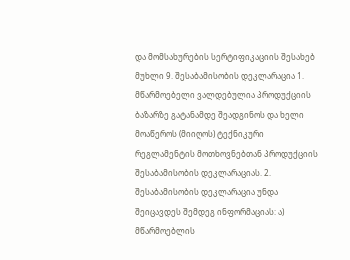და მომსახურების სერტიფიკაციის შესახებ
მუხლი 9. შესაბამისობის დეკლარაცია 1. მწარმოებელი ვალდებულია პროდუქციის ბაზარზე გატანამდე შეადგინოს და ხელი მოაწეროს (მიიღოს) ტექნიკური რეგლამენტის მოთხოვნებთან პროდუქციის შესაბამისობის დეკლარაციას. 2. შესაბამისობის დეკლარაცია უნდა შეიცავდეს შემდეგ ინფორმაციას: ა) მწარმოებლის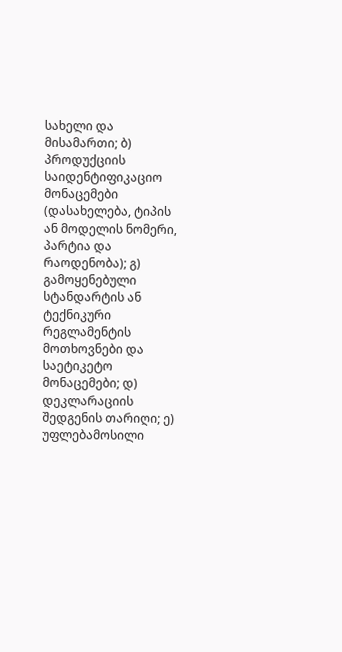სახელი და მისამართი; ბ) პროდუქციის საიდენტიფიკაციო მონაცემები (დასახელება, ტიპის ან მოდელის ნომერი, პარტია და რაოდენობა); გ) გამოყენებული სტანდარტის ან ტექნიკური რეგლამენტის მოთხოვნები და საეტიკეტო მონაცემები; დ) დეკლარაციის შედგენის თარიღი; ე) უფლებამოსილი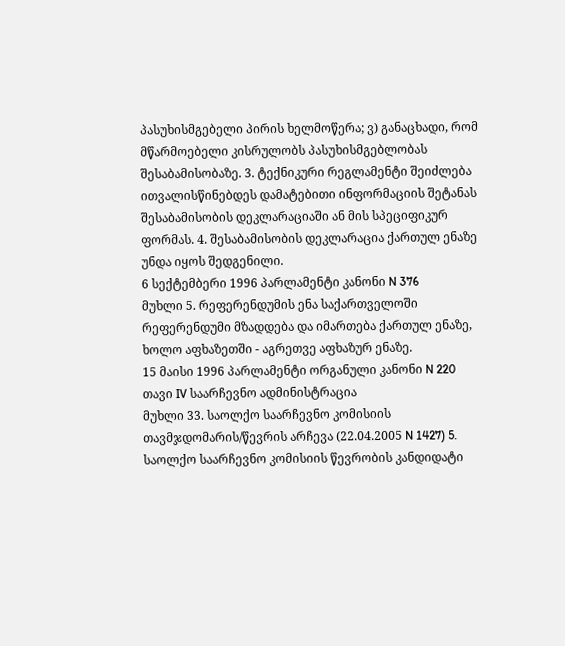პასუხისმგებელი პირის ხელმოწერა; ვ) განაცხადი, რომ მწარმოებელი კისრულობს პასუხისმგებლობას შესაბამისობაზე. 3. ტექნიკური რეგლამენტი შეიძლება ითვალისწინებდეს დამატებითი ინფორმაციის შეტანას შესაბამისობის დეკლარაციაში ან მის სპეციფიკურ ფორმას. 4. შესაბამისობის დეკლარაცია ქართულ ენაზე უნდა იყოს შედგენილი.
6 სექტემბერი 1996 პარლამენტი კანონი N 376
მუხლი 5. რეფერენდუმის ენა საქართველოში რეფერენდუმი მზადდება და იმართება ქართულ ენაზე, ხოლო აფხაზეთში - აგრეთვე აფხაზურ ენაზე.
15 მაისი 1996 პარლამენტი ორგანული კანონი N 220
თავი IV საარჩევნო ადმინისტრაცია
მუხლი 33. საოლქო საარჩევნო კომისიის თავმჯდომარის/წევრის არჩევა (22.04.2005 N 1427) 5. საოლქო საარჩევნო კომისიის წევრობის კანდიდატი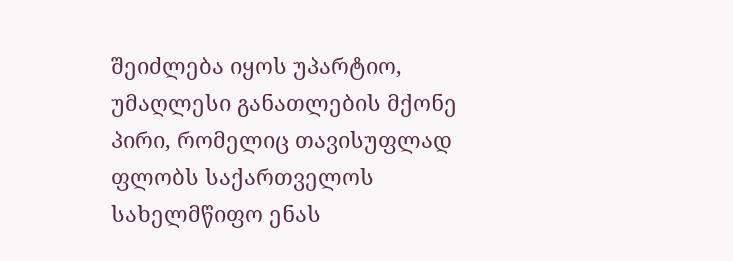შეიძლება იყოს უპარტიო, უმაღლესი განათლების მქონე პირი, რომელიც თავისუფლად ფლობს საქართველოს სახელმწიფო ენას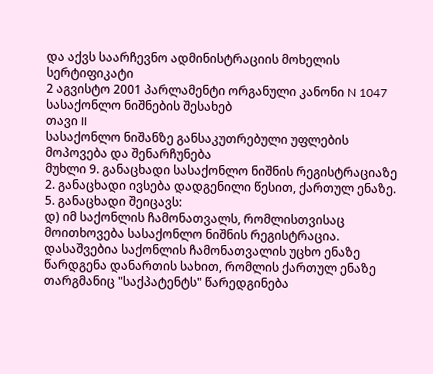და აქვს საარჩევნო ადმინისტრაციის მოხელის სერტიფიკატი
2 აგვისტო 2001 პარლამენტი ორგანული კანონი N 1047
სასაქონლო ნიშნების შესახებ
თავი II
სასაქონლო ნიშანზე განსაკუთრებული უფლების მოპოვება და შენარჩუნება
მუხლი 9. განაცხადი სასაქონლო ნიშნის რეგისტრაციაზე
2. განაცხადი ივსება დადგენილი წესით, ქართულ ენაზე.
5. განაცხადი შეიცავს:
დ) იმ საქონლის ჩამონათვალს, რომლისთვისაც მოითხოვება სასაქონლო ნიშნის რეგისტრაცია. დასაშვებია საქონლის ჩამონათვალის უცხო ენაზე წარდგენა დანართის სახით, რომლის ქართულ ენაზე თარგმანიც "საქპატენტს" წარედგინება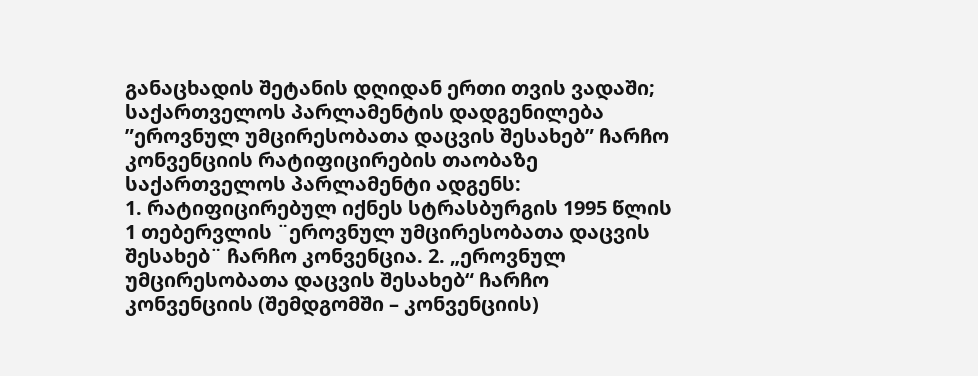განაცხადის შეტანის დღიდან ერთი თვის ვადაში;
საქართველოს პარლამენტის დადგენილება ”ეროვნულ უმცირესობათა დაცვის შესახებ” ჩარჩო კონვენციის რატიფიცირების თაობაზე
საქართველოს პარლამენტი ადგენს:
1. რატიფიცირებულ იქნეს სტრასბურგის 1995 წლის 1 თებერვლის ¨ეროვნულ უმცირესობათა დაცვის შესახებ¨ ჩარჩო კონვენცია. 2. „ეროვნულ უმცირესობათა დაცვის შესახებ“ ჩარჩო კონვენციის (შემდგომში – კონვენციის)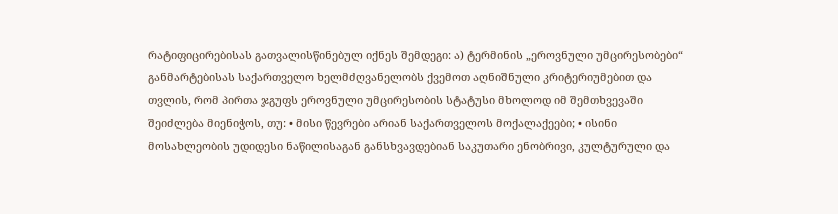რატიფიცირებისას გათვალისწინებულ იქნეს შემდეგი: ა) ტერმინის „ეროვნული უმცირესობები“ განმარტებისას საქართველო ხელმძღვანელობს ქვემოთ აღნიშნული კრიტერიუმებით და თვლის, რომ პირთა ჯგუფს ეროვნული უმცირესობის სტატუსი მხოლოდ იმ შემთხვევაში შეიძლება მიენიჭოს, თუ: • მისი წევრები არიან საქართველოს მოქალაქეები; • ისინი მოსახლეობის უდიდესი ნაწილისაგან განსხვავდებიან საკუთარი ენობრივი, კულტურული და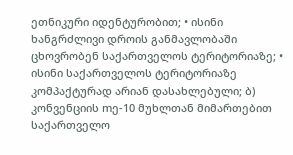ეთნიკური იდენტურობით; • ისინი ხანგრძლივი დროის განმავლობაში ცხოვრობენ საქართველოს ტერიტორიაზე; • ისინი საქართველოს ტერიტორიაზე კომპაქტურად არიან დასახლებული; ბ) კონვენციის mე-10 მუხლთან მიმართებით საქართველო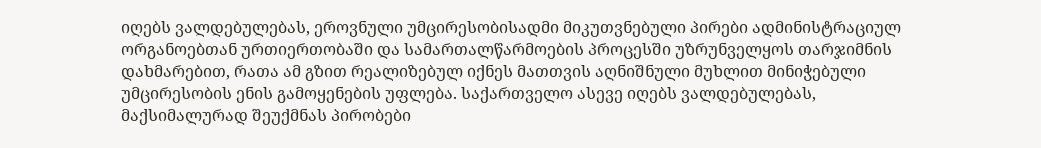იღებს ვალდებულებას, ეროვნული უმცირესობისადმი მიკუთვნებული პირები ადმინისტრაციულ ორგანოებთან ურთიერთობაში და სამართალწარმოების პროცესში უზრუნველყოს თარჯიმნის დახმარებით, რათა ამ გზით რეალიზებულ იქნეს მათთვის აღნიშნული მუხლით მინიჭებული უმცირესობის ენის გამოყენების უფლება. საქართველო ასევე იღებს ვალდებულებას, მაქსიმალურად შეუქმნას პირობები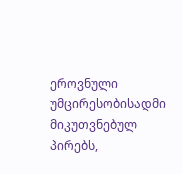ეროვნული უმცირესობისადმი მიკუთვნებულ პირებს,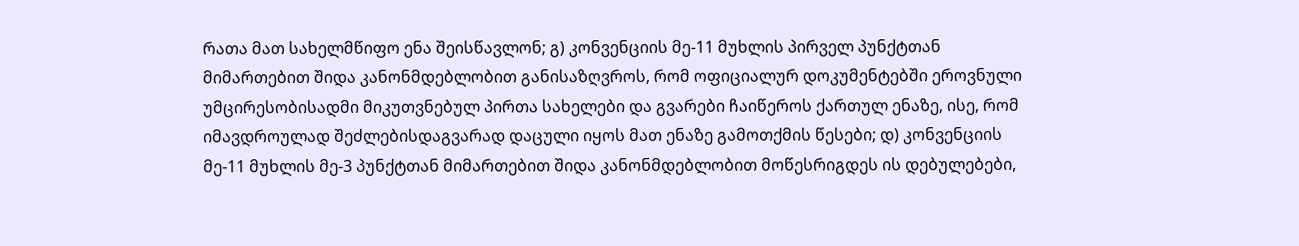რათა მათ სახელმწიფო ენა შეისწავლონ; გ) კონვენციის მე-11 მუხლის პირველ პუნქტთან მიმართებით შიდა კანონმდებლობით განისაზღვროს, რომ ოფიციალურ დოკუმენტებში ეროვნული უმცირესობისადმი მიკუთვნებულ პირთა სახელები და გვარები ჩაიწეროს ქართულ ენაზე, ისე, რომ იმავდროულად შეძლებისდაგვარად დაცული იყოს მათ ენაზე გამოთქმის წესები; დ) კონვენციის მე-11 მუხლის მე-3 პუნქტთან მიმართებით შიდა კანონმდებლობით მოწესრიგდეს ის დებულებები,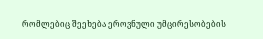რომლებიც შეეხება ეროვნული უმცირესობების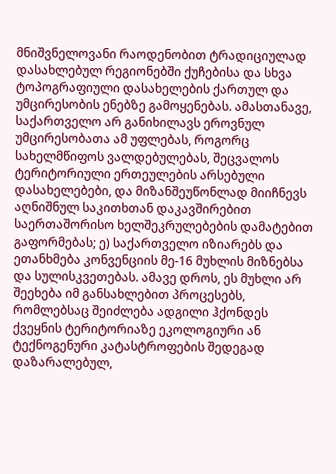მნიშვნელოვანი რაოდენობით ტრადიციულად დასახლებულ რეგიონებში ქუჩებისა და სხვა ტოპოგრაფიული დასახელების ქართულ და უმცირესობის ენებზე გამოყენებას. ამასთანავე, საქართველო არ განიხილავს ეროვნულ უმცირესობათა ამ უფლებას, როგორც სახელმწიფოს ვალდებულებას, შეცვალოს ტერიტორიული ერთეულების არსებული დასახელებები, და მიზანშეუწონლად მიიჩნევს აღნიშნულ საკითხთან დაკავშირებით საერთაშორისო ხელშეკრულებების დამატებით გაფორმებას; ე) საქართველო იზიარებს და ეთანხმება კონვენციის მე-16 მუხლის მიზნებსა და სულისკვეთებას. ამავე დროს, ეს მუხლი არ შეეხება იმ განსახლებით პროცესებს, რომლებსაც შეიძლება ადგილი ჰქონდეს ქვეყნის ტერიტორიაზე ეკოლოგიური ან ტექნოგენური კატასტროფების შედეგად დაზარალებულ,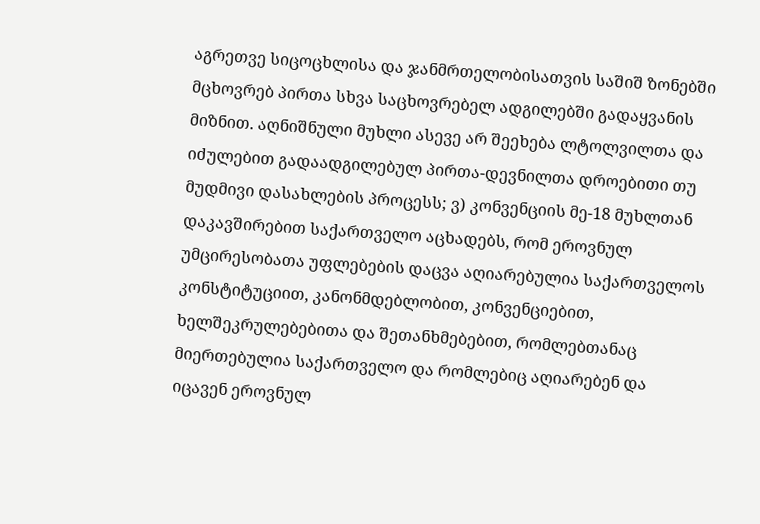აგრეთვე სიცოცხლისა და ჯანმრთელობისათვის საშიშ ზონებში მცხოვრებ პირთა სხვა საცხოვრებელ ადგილებში გადაყვანის მიზნით. აღნიშნული მუხლი ასევე არ შეეხება ლტოლვილთა და იძულებით გადაადგილებულ პირთა-დევნილთა დროებითი თუ მუდმივი დასახლების პროცესს; ვ) კონვენციის მე-18 მუხლთან დაკავშირებით საქართველო აცხადებს, რომ ეროვნულ უმცირესობათა უფლებების დაცვა აღიარებულია საქართველოს კონსტიტუციით, კანონმდებლობით, კონვენციებით, ხელშეკრულებებითა და შეთანხმებებით, რომლებთანაც მიერთებულია საქართველო და რომლებიც აღიარებენ და იცავენ ეროვნულ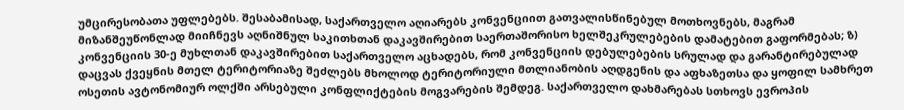უმცირესობათა უფლებებს. შესაბამისად, საქართველო აღიარებს კონვენციით გათვალისწინებულ მოთხოვნებს, მაგრამ მიზანშეუწონლად მიიჩნევს აღნიშნულ საკითხთან დაკავშირებით საერთაშორისო ხელშეკრულებების დამატებით გაფორმებას; ზ) კონვენციის 30-ე მუხლთან დაკავშირებით საქართველო აცხადებს, რომ კონვენციის დებულებების სრულად და გარანტირებულად დაცვას ქვეყნის მთელ ტერიტორიაზე შეძლებს მხოლოდ ტერიტორიული მთლიანობის აღდგენის და აფხაზეთსა და ყოფილ სამხრეთ ოსეთის ავტონომიურ ოლქში არსებული კონფლიქტების მოგვარების შემდეგ. საქართველო დახმარებას სთხოვს ევროპის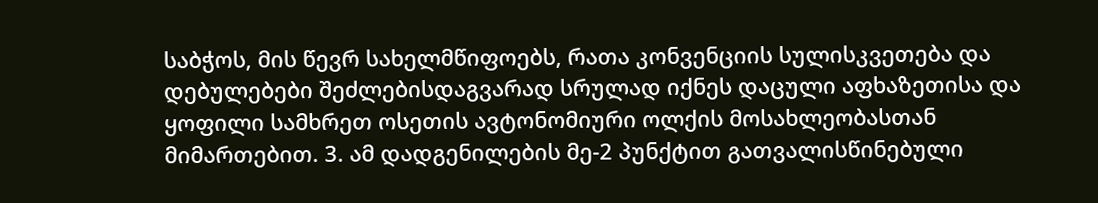საბჭოს, მის წევრ სახელმწიფოებს, რათა კონვენციის სულისკვეთება და დებულებები შეძლებისდაგვარად სრულად იქნეს დაცული აფხაზეთისა და ყოფილი სამხრეთ ოსეთის ავტონომიური ოლქის მოსახლეობასთან მიმართებით. 3. ამ დადგენილების მე-2 პუნქტით გათვალისწინებული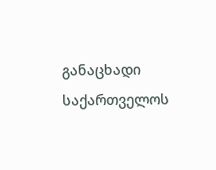განაცხადი საქართველოს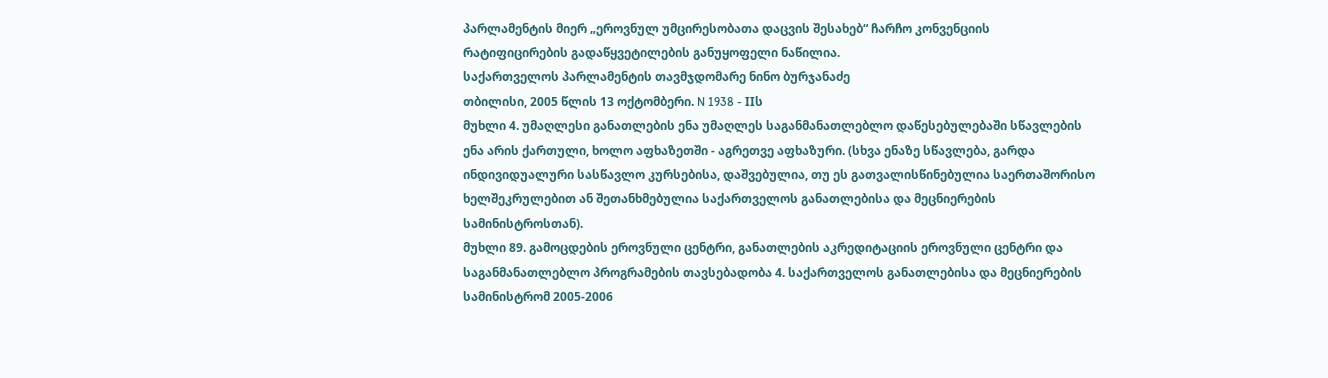პარლამენტის მიერ „ეროვნულ უმცირესობათა დაცვის შესახებ“ ჩარჩო კონვენციის რატიფიცირების გადაწყვეტილების განუყოფელი ნაწილია.
საქართველოს პარლამენტის თავმჯდომარე ნინო ბურჯანაძე
თბილისი, 2005 წლის 13 ოქტომბერი. N 1938 - IIს
მუხლი 4. უმაღლესი განათლების ენა უმაღლეს საგანმანათლებლო დაწესებულებაში სწავლების ენა არის ქართული, ხოლო აფხაზეთში - აგრეთვე აფხაზური. (სხვა ენაზე სწავლება, გარდა ინდივიდუალური სასწავლო კურსებისა, დაშვებულია, თუ ეს გათვალისწინებულია საერთაშორისო ხელშეკრულებით ან შეთანხმებულია საქართველოს განათლებისა და მეცნიერების სამინისტროსთან).
მუხლი 89. გამოცდების ეროვნული ცენტრი, განათლების აკრედიტაციის ეროვნული ცენტრი და საგანმანათლებლო პროგრამების თავსებადობა 4. საქართველოს განათლებისა და მეცნიერების სამინისტრომ 2005-2006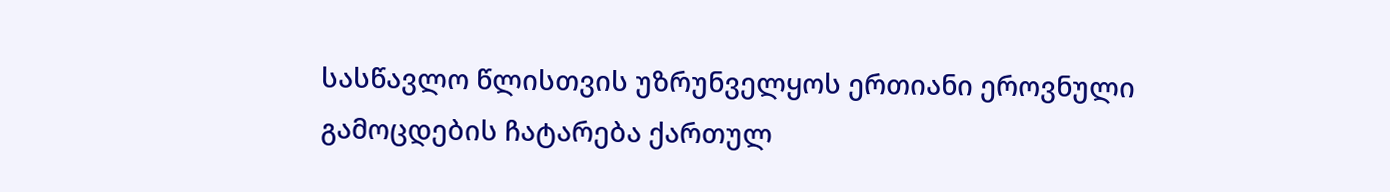სასწავლო წლისთვის უზრუნველყოს ერთიანი ეროვნული გამოცდების ჩატარება ქართულ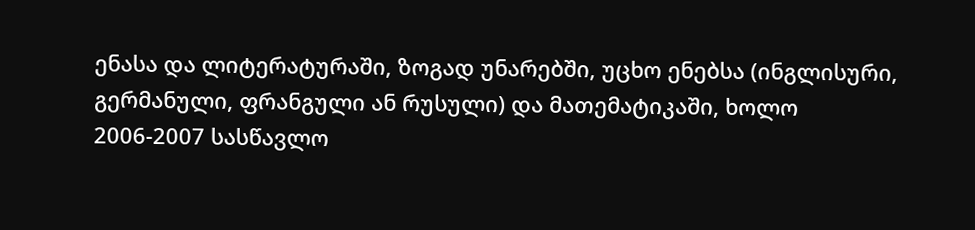ენასა და ლიტერატურაში, ზოგად უნარებში, უცხო ენებსა (ინგლისური, გერმანული, ფრანგული ან რუსული) და მათემატიკაში, ხოლო 2006-2007 სასწავლო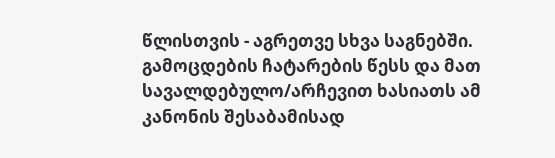წლისთვის - აგრეთვე სხვა საგნებში. გამოცდების ჩატარების წესს და მათ სავალდებულო/არჩევით ხასიათს ამ კანონის შესაბამისად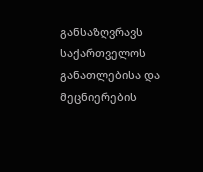განსაზღვრავს საქართველოს განათლებისა და მეცნიერების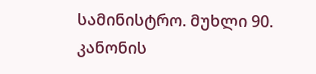სამინისტრო. მუხლი 90. კანონის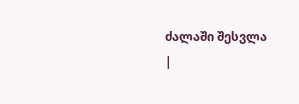ძალაში შესვლა
|